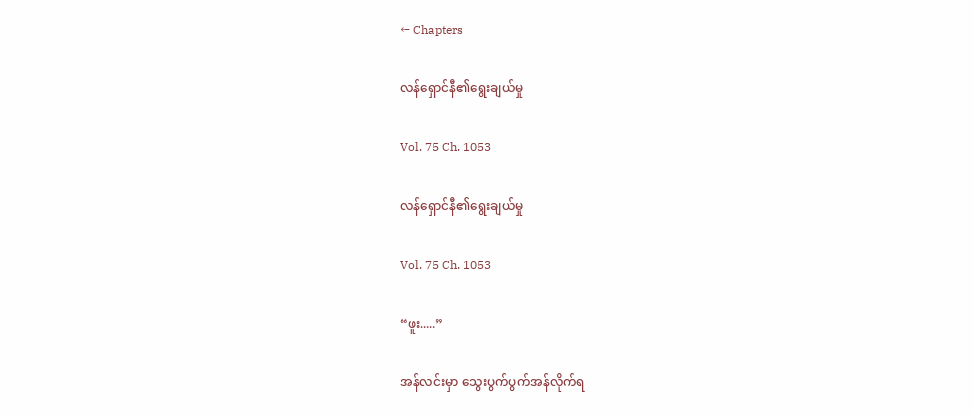← Chapters

လန်ရှောင်နီ၏ရွေးချယ်မှု

Vol. 75 Ch. 1053

လန်ရှောင်နီ၏ရွေးချယ်မှု

Vol. 75 Ch. 1053

“ဖူး.....”

အန်လင်းမှာ သွေးပွက်ပွက်အန်လိုက်ရ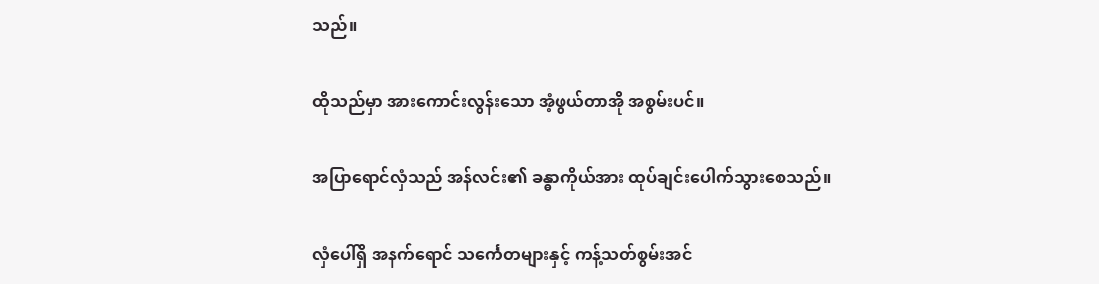သည်။

ထိုသည်မှာ အားကောင်းလွန်းသော အံ့ဖွယ်တာအို အစွမ်းပင်။

အပြာရောင်လှံသည် အန်လင်း၏ ခန္ဓာကိုယ်အား ထုပ်ချင်းပေါက်သွားစေသည်။

လှံပေါ်ရှိ အနက်ရောင် သင်္ကေတများနှင့် ကန့်သတ်စွမ်းအင်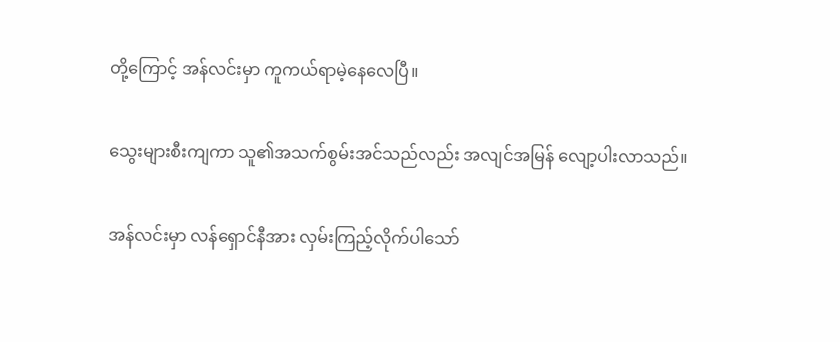တို့ကြောင့် အန်လင်းမှာ ကူကယ်ရာမဲ့နေလေပြီ။

သွေးများစီးကျကာ သူ၏အသက်စွမ်းအင်သည်လည်း အလျင်အမြန် လျော့ပါးလာသည်။

အန်လင်းမှာ လန်ရှောင်နီအား လှမ်းကြည့်လိုက်ပါသော်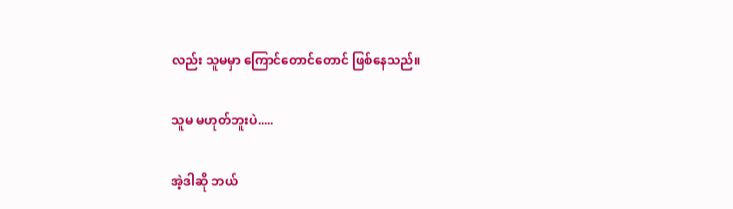လည်း သူမမှာ ကြောင်တောင်တောင် ဖြစ်နေသည်။

သူမ မဟုတ်ဘူးပဲ.....

အဲ့ဒါဆို ဘယ်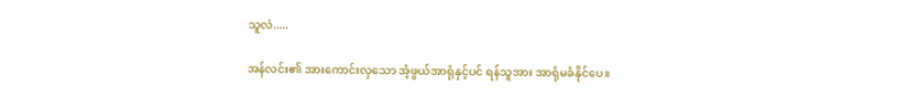သူလဲ.....

အန်လင်း၏ အားကောင်းလှသော အံ့ဖွယ်အာရုံနှင့်ပင် ရန်သူအား အာရုံမခံနိုင်ပေ။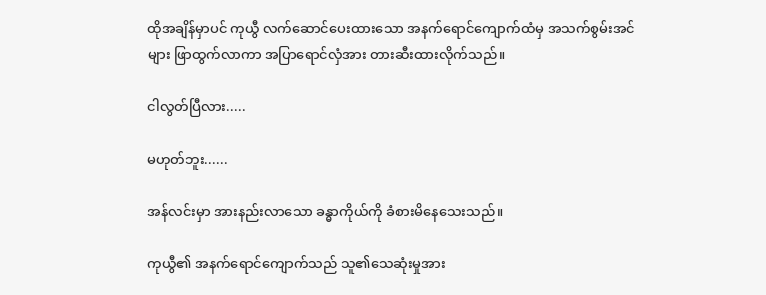ထိုအချိန်မှာပင် ကုယွီ လက်ဆောင်ပေးထားသော အနက်ရောင်ကျောက်ထံမှ အသက်စွမ်းအင်များ ဖြာထွက်လာကာ အပြာရောင်လှံအား တားဆီးထားလိုက်သည်။

ငါလွတ်ပြီလား.....

မဟုတ်ဘူး......

အန်လင်းမှာ အားနည်းလာသော ခန္ဓာကိုယ်ကို ခံစားမိနေသေးသည်။

ကုယွီ၏ အနက်ရောင်ကျောက်သည် သူ၏သေဆုံးမှုအား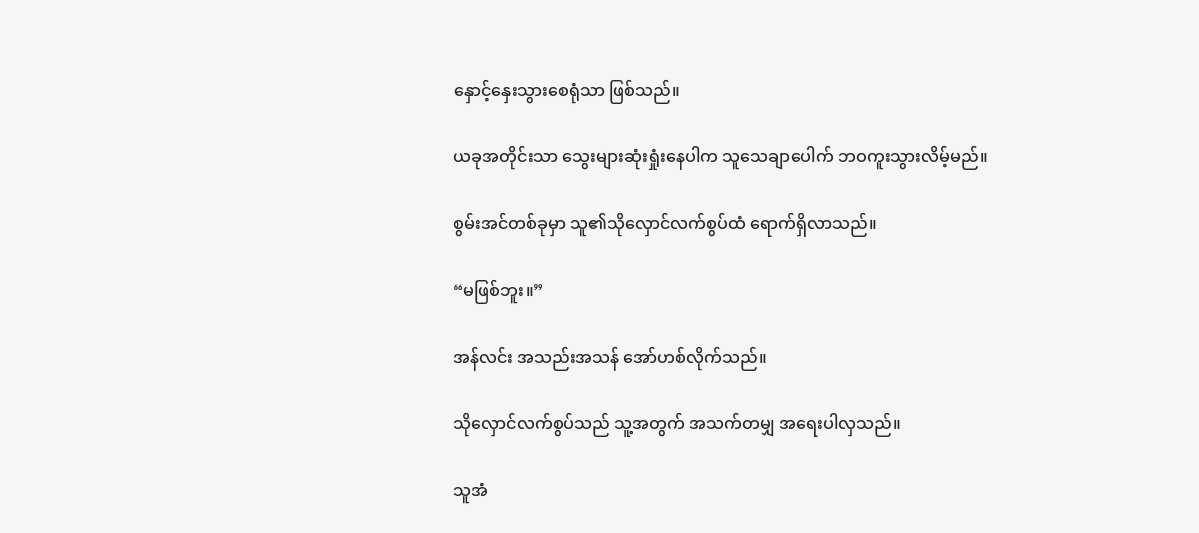နှောင့်နှေးသွားစေရုံသာ ဖြစ်သည်။

ယခုအတိုင်းသာ သွေးများဆုံးရှုံးနေပါက သူသေချာပေါက် ဘဝကူးသွားလိမ့်မည်။

စွမ်းအင်တစ်ခုမှာ သူ၏သိုလှောင်လက်စွပ်ထံ ရောက်ရှိလာသည်။

“မဖြစ်ဘူး။”

အန်လင်း အသည်းအသန် အော်ဟစ်လိုက်သည်။

သိုလှောင်လက်စွပ်သည် သူ့အတွက် အသက်တမျှ အရေးပါလှသည်။

သူအံ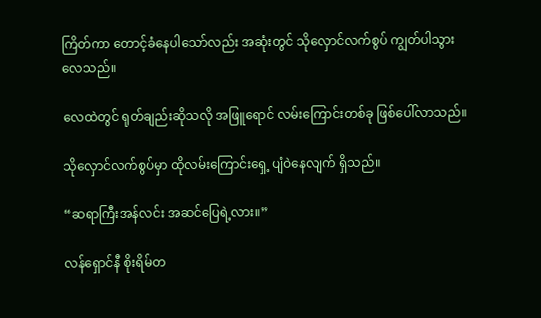ကြိတ်ကာ တောင့်ခံနေပါသော်လည်း အဆုံးတွင် သိုလှောင်လက်စွပ် ကျွတ်ပါသွားလေသည်။

လေထဲတွင် ရုတ်ချည်းဆိုသလို အဖြူရောင် လမ်းကြောင်းတစ်ခု ဖြစ်ပေါ်လာသည်။

သိုလှောင်လက်စွပ်မှာ ထိုလမ်းကြောင်းရှေ့ ပျံဝဲနေလျက် ရှိသည်။

“ဆရာကြီးအန်လင်း အဆင်ပြေရဲ့လား။”

လန်ရှောင်နီ စိုးရိမ်တ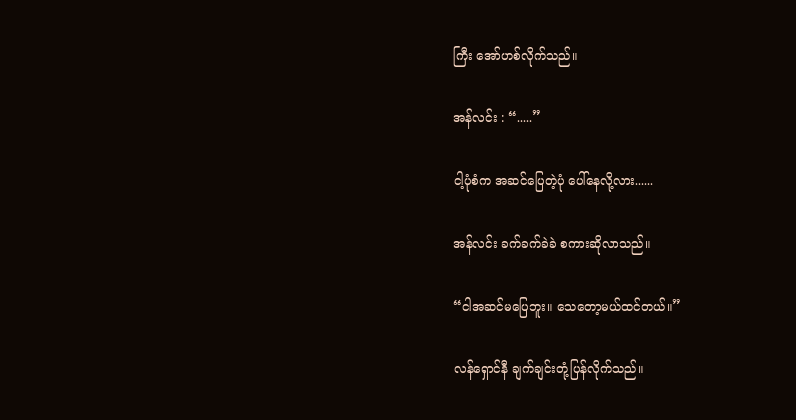ကြီး အော်ဟစ်လိုက်သည်။

အန်လင်း : “.....”

ငါ့ပုံစံက အဆင်ပြေတဲ့ပုံ ပေါ်နေလို့လား......

အန်လင်း ခက်ခက်ခဲခဲ စကားဆိုလာသည်။

“ငါအဆင်မပြေဘူး။ သေတော့မယ်ထင်တယ်။”

လန်ရှောင်နီ ချက်ချင်းတုံ့ပြန်လိုက်သည်။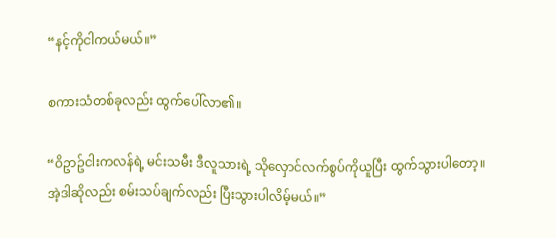“နင့်ကိုငါကယ်မယ်။”

စကားသံတစ်ခုလည်း ထွက်ပေါ်လာ၏။

“ဝိဥာဥ်ငါးကလန်ရဲ့ မင်းသမီး ဒီလူသားရဲ့ သိုလှောင်လက်စွပ်ကိုယူပြီး ထွက်သွားပါတော့။ အဲ့ဒါဆိုလည်း စမ်းသပ်ချက်လည်း ပြီးသွားပါလိမ့်မယ်။”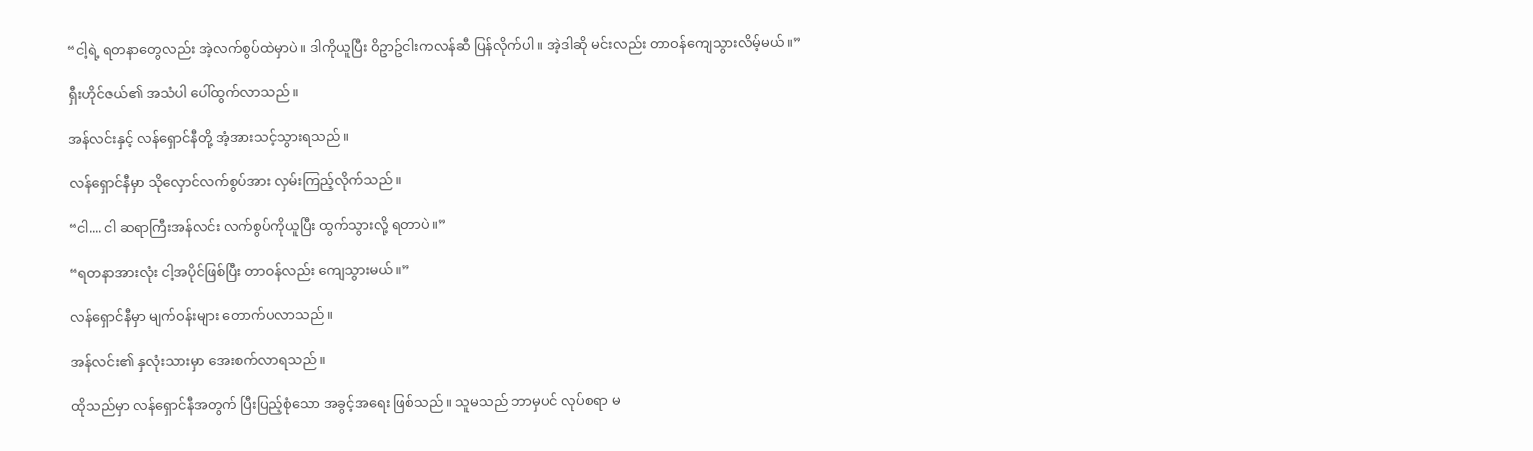“ငါ့ရဲ့ ရတနာတွေလည်း အဲ့လက်စွပ်ထဲမှာပဲ။ ဒါကိုယူပြီး ဝိဥာဥ်ငါးကလန်ဆီ ပြန်လိုက်ပါ။ အဲ့ဒါဆို မင်းလည်း တာဝန်ကျေသွားလိမ့်မယ်။”

ရှီးဟိုင်ဇယ်၏ အသံပါ ပေါ်ထွက်လာသည်။

အန်လင်းနှင့် လန်ရှောင်နီတို့ အံ့အားသင့်သွားရသည်။

လန်ရှောင်နီမှာ သိုလှောင်လက်စွပ်အား လှမ်းကြည့်လိုက်သည်။

“ငါ.... ငါ ဆရာကြီးအန်လင်း လက်စွပ်ကိုယူပြီး ထွက်သွားလို့ ရတာပဲ။”

“ရတနာအားလုံး ငါ့အပိုင်ဖြစ်ပြီး တာဝန်လည်း ကျေသွားမယ်။”

လန်ရှောင်နီမှာ မျက်ဝန်းများ တောက်ပလာသည်။

အန်လင်း၏ နှလုံးသားမှာ အေးစက်လာရသည်။

ထိုသည်မှာ လန်ရှောင်နီအတွက် ပြီးပြည့်စုံသော အခွင့်အရေး ဖြစ်သည်။ သူမသည် ဘာမှပင် လုပ်စရာ မ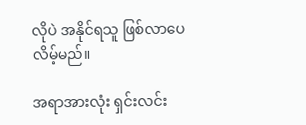လိုပဲ အနိုင်ရသူ ဖြစ်လာပေလိမ့်မည်။

အရာအားလုံး ရှင်းလင်း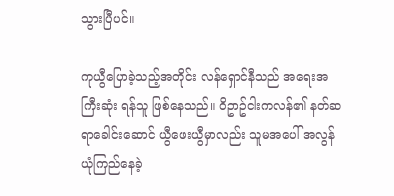သွားပြီပင်။

ကုယွီပြောခဲ့သည့်အတိုင်း လန်ရှောင်နီသည် အရေးအကြီးဆုံး ရန်သူ ဖြစ်နေသည်။ ဝိဥာဥ်ငါးကလန်၏ နတ်ဆရာခေါင်းဆောင် ယွီဖေးယွီမှာလည်း သူမအပေါ် အလွန်ယုံကြည်နေခဲ့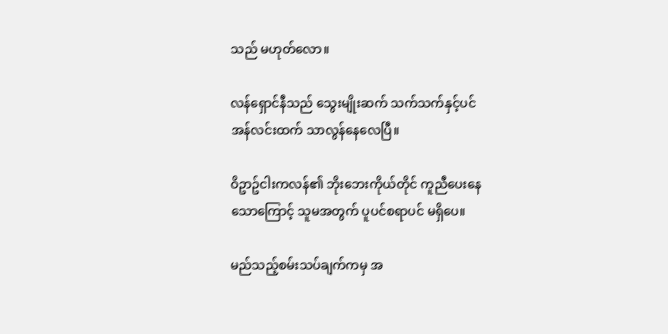သည် မဟုတ်လော။

လန်ရှောင်နီသည် သွေးမျိုးဆက် သက်သက်နှင့်ပင် အန်လင်းထက် သာလွန်နေလေပြီ။

ဝိဥာဥ်ငါးကလန်၏ ဘိုးဘေးကိုယ်တိုင် ကူညီပေးနေသောကြောင့် သူမအတွက် ပူပင်စရာပင် မရှိပေ။

မည်သည့်စမ်းသပ်ချက်ကမှ အ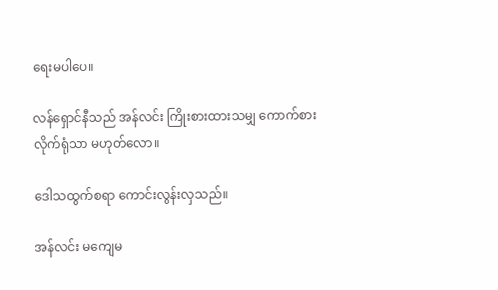ရေးမပါပေ။

လန်ရှောင်နီသည် အန်လင်း ကြိုးစားထားသမျှ ကောက်စားလိုက်ရုံသာ မဟုတ်လော။

ဒေါသထွက်စရာ ကောင်းလွန်းလှသည်။

အန်လင်း မကျေမ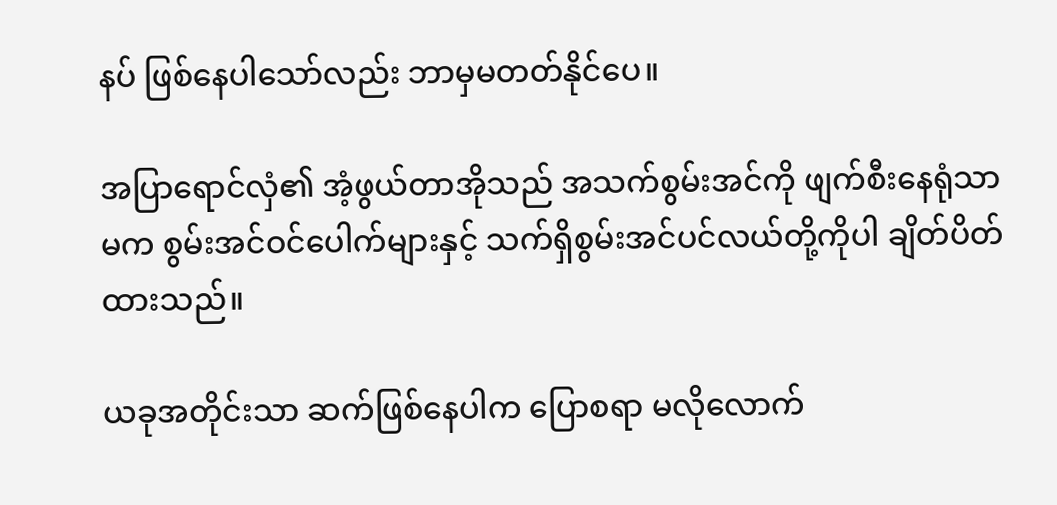နပ် ဖြစ်နေပါသော်လည်း ဘာမှမတတ်နိုင်ပေ။

အပြာရောင်လှံ၏ အံ့ဖွယ်တာအိုသည် အသက်စွမ်းအင်ကို ဖျက်စီးနေရုံသာမက စွမ်းအင်ဝင်ပေါက်များနှင့် သက်ရှိစွမ်းအင်ပင်လယ်တို့ကိုပါ ချိတ်ပိတ်ထားသည်။

ယခုအတိုင်းသာ ဆက်ဖြစ်နေပါက ပြောစရာ မလိုလောက်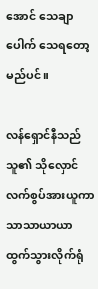အောင် သေချာပေါက် သေရတော့မည်ပင်။

လန်ရှောင်နီသည် သူ၏ သိုလှောင်လက်စွပ်အားယူကာ သာသာယာယာ ထွက်သွားလိုက်ရုံ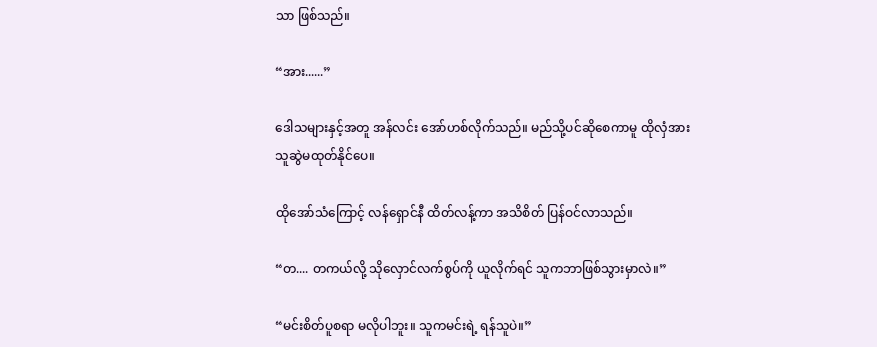သာ ဖြစ်သည်။

“အား......”

ဒေါသများနှင့်အတူ အန်လင်း အော်ဟစ်လိုက်သည်။ မည်သို့ပင်ဆိုစေကာမူ ထိုလှံအား သူဆွဲမထုတ်နိုင်ပေ။

ထိုအော်သံကြောင့် လန်ရှောင်နီ ထိတ်လန့်ကာ အသိစိတ် ပြန်ဝင်လာသည်။

“တ.... တကယ်လို့ သိုလှောင်လက်စွပ်ကို ယူလိုက်ရင် သူကဘာဖြစ်သွားမှာလဲ။”

“မင်းစိတ်ပူစရာ မလိုပါဘူး။ သူကမင်းရဲ့ ရန်သူပဲ။”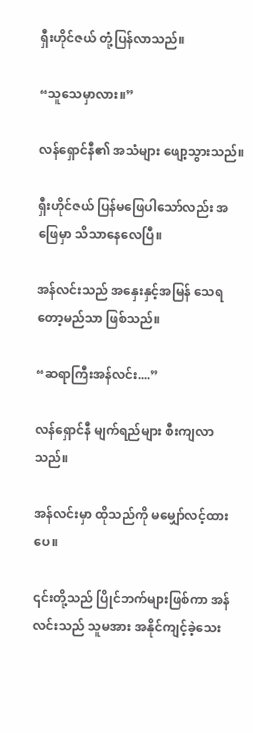ရှီးဟိုင်ဇယ် တုံ့ပြန်လာသည်။

“သူသေမှာလား။”

လန်ရှောင်နီ၏ အသံများ ဖျော့သွားသည်။

ရှီးဟိုင်ဇယ် ပြန်မဖြေပါသော်လည်း အဖြေမှာ သိသာနေလေပြီ။

အန်လင်းသည် အနှေးနှင့်အမြန် သေရတော့မည်သာ ဖြစ်သည်။

“ဆရာကြီးအန်လင်း....”

လန်ရှောင်နီ မျက်ရည်များ စီးကျလာသည်။

အန်လင်းမှာ ထိုသည်ကို မမျှော်လင့်ထားပေ။

၎င်းတို့သည် ပြိုင်ဘက်များဖြစ်ကာ အန်လင်းသည် သူမအား အနိုင်ကျင့်ခဲ့သေး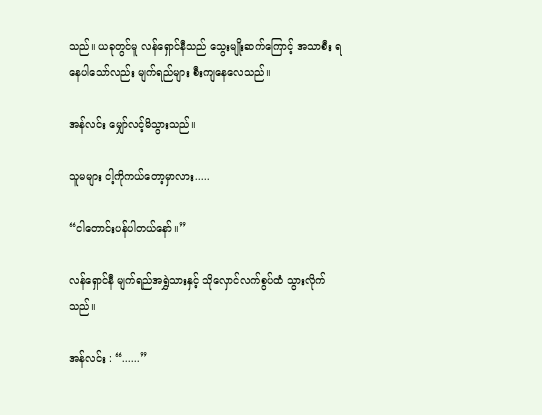သည်။ ယခုတွင်မူ လန်ရှောင်နီသည် သွေးမျိုးဆက်ကြောင့် အသာစီး ရနေပါသော်လည်း မျက်ရည်များ စီးကျနေလေသည်။

အန်လင်း မျှော်လင့်မိသွားသည်။

သူမများ ငါ့ကိုကယ်တော့မှာလား.....

“ငါတောင်းပန်ပါတယ်နော်။”

လန်ရှောင်နီ မျက်ရည်အရွှဲသားနှင့် သိုလှောင်လက်စွပ်ထံ သွားလိုက်သည်။

အန်လင်း : “......”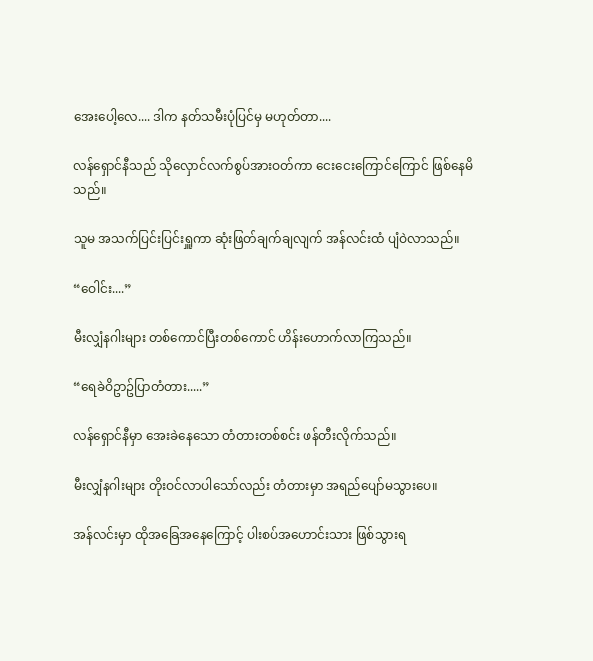အေးပေါ့လေ.... ဒါက နတ်သမီးပုံပြင်မှ မဟုတ်တာ....

လန်ရှောင်နီသည် သိုလှောင်လက်စွပ်အားဝတ်ကာ ငေးငေးကြောင်ကြောင် ဖြစ်နေမိသည်။

သူမ အသက်ပြင်းပြင်းရှူကာ ဆုံးဖြတ်ချက်ချလျက် အန်လင်းထံ ပျံဝဲလာသည်။

“ဝေါင်း....”

မီးလျှံနဂါးများ တစ်ကောင်ပြီးတစ်ကောင် ဟိန်းဟောက်လာကြသည်။

“ရေခဲဝိဥာဥ်ပြာတံတား.....”

လန်ရှောင်နီမှာ အေးခဲနေသော တံတားတစ်စင်း ဖန်တီးလိုက်သည်။

မီးလျှံနဂါးများ တိုးဝင်လာပါသော်လည်း တံတားမှာ အရည်ပျော်မသွားပေ။

အန်လင်းမှာ ထိုအခြေအနေကြောင့် ပါးစပ်အဟောင်းသား ဖြစ်သွားရ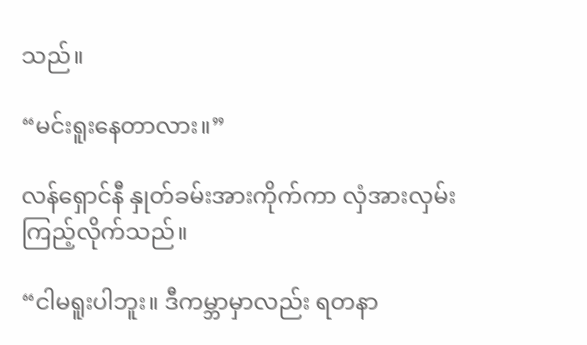သည်။

“မင်းရူးနေတာလား။”

လန်ရှောင်နီ နှုတ်ခမ်းအားကိုက်ကာ လှံအားလှမ်းကြည့်လိုက်သည်။

“ငါမရူးပါဘူး။ ဒီကမ္ဘာမှာလည်း ရတနာ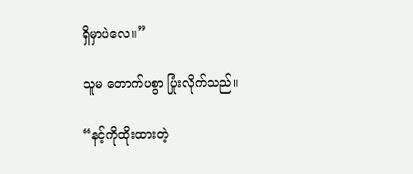ရှိမှာပဲလေ။”

သူမ တောက်ပစွာ ပြုံးလိုက်သည်။

“နင့်ကိုထိုးထားတဲ့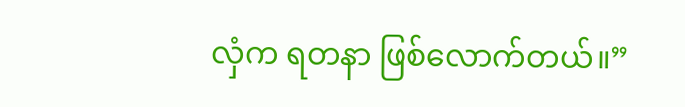လှံက ရတနာ ဖြစ်လောက်တယ်။”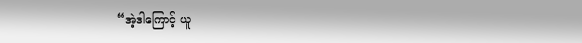“အဲ့ဒါကြောင့် ယူ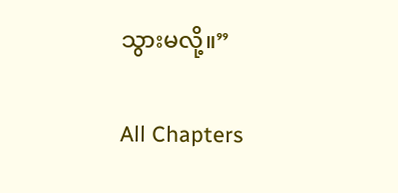သွားမလို့။”

All Chapters